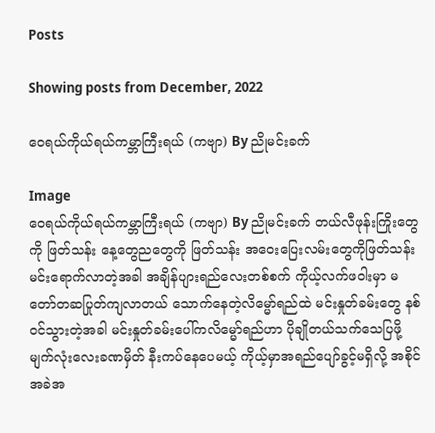Posts

Showing posts from December, 2022

ဝေရယ်ကိုယ်ရယ်ကမ္ဘာကြီးရယ် (ကဗျာ) By ညိုမင်းခက်

Image
ဝေရယ်ကိုယ်ရယ်ကမ္ဘာကြီးရယ် (ကဗျာ) By ညိုမင်းခက် တယ်လီဖုန်းကြိုးတွေကို ဖြတ်သန်း နေ့တွေညတွေကို ဖြတ်သန်း အဝေးပြေးလမ်းတွေကိုဖြတ်သန်း မင်းရောက်လာတဲ့အခါ အချိန်ပျားရည်လေးတစ်စက် ကိုယ့်လက်ဖဝါးမှာ မတော်တဆပြုတ်ကျလာတယ် သောက်နေတဲ့လိမ္မော်ရည်ထဲ မင်းနှုတ်ခမ်းတွေ နစ်ဝင်သွားတဲ့အခါ မင်းနှုတ်ခမ်းပေါ်ကလိမ္မော်ရည်ဟာ ပိုချိုတယ်သက်သေပြဖို့ မျက်လုံးလေးခဏမှိတ် နီးကပ်နေပေမယ့် ကိုယ့်မှာအရည်ပျော်ခွင့်မရှိလို့ အစိုင်အခဲအ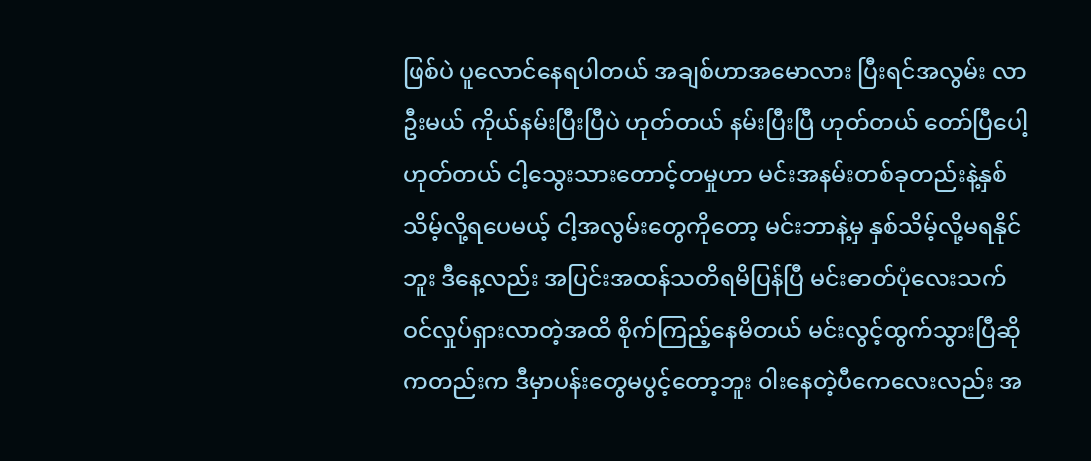ဖြစ်ပဲ ပူလောင်နေရပါတယ် အချစ်ဟာအမောလား ပြီးရင်အလွမ်း လာဦးမယ် ကိုယ်နမ်းပြီးပြီပဲ ဟုတ်တယ် နမ်းပြီးပြီ ဟုတ်တယ် တော်ပြီပေါ့ ဟုတ်တယ် ငါ့သွေးသားတောင့်တမှုဟာ မင်းအနမ်းတစ်ခုတည်းနဲ့နှစ်သိမ့်လို့ရပေမယ့် ငါ့အလွမ်းတွေကိုတော့ မင်းဘာနဲ့မှ နှစ်သိမ့်လို့မရနိုင်ဘူး ဒီနေ့လည်း အပြင်းအထန်သတိရမိပြန်ပြီ မင်းဓာတ်ပုံလေးသက်ဝင်လှုပ်ရှားလာတဲ့အထိ စိုက်ကြည့်နေမိတယ် မင်းလွင့်ထွက်သွားပြီဆိုကတည်းက ဒီမှာပန်းတွေမပွင့်တော့ဘူး ၀ါးနေတဲ့ပီကေလေးလည်း အ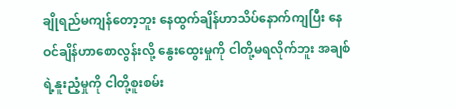ချိုရည်မကျန်တော့ဘူး နေထွက်ချိန်ဟာသိပ်နောက်ကျပြီး နေဝင်ချိန်ဟာစောလွန်းလို့ နွေးထွေးမှုကို ငါတို့မရလိုက်ဘူး အချစ်ရဲ့နူးညံ့မှုကို ငါတို့စူးစမ်း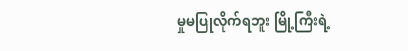မှုမပြုလိုက်ရဘူး မြို့ကြီးရဲ့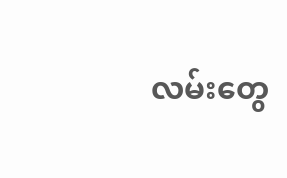လမ်းတွေ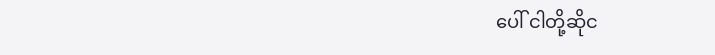ပေါ် ငါတို့ဆိုင